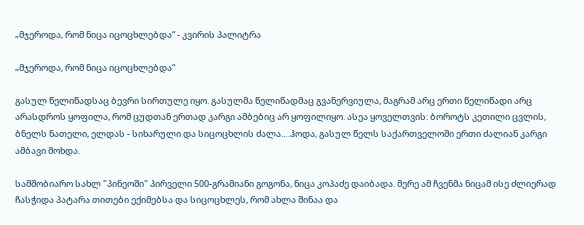„მჯეროდა, რომ ნიცა იცოცხლებდა“ - კვირის პალიტრა

„მჯეროდა, რომ ნიცა იცოცხლებდა“

გასულ წელიწადსაც ბევრი სირთულე იყო. გასულმა წელიწადმაც გვანერვიულა, მაგრამ არც ერთი წელიწადი არც არასდროს ყოფილა, რომ ცუდთან ერთად კარგი ამბებიც არ ყოფილიყო. ასეა ყოველთვის: ბოროტს კეთილი ცვლის, ბნელს ნათელი, ელდას - სიხარული და სიცოცხლის ძალა.…ჰოდა, გასულ წელს საქართველოში ერთი ძალიან კარგი ამბავი მოხდა.

სამშობიარო სახლ "პინეოში" პირველი 500-გრამიანი გოგონა, ნიცა კოპაძე დაიბადა. მერე ამ ჩვენმა ნიცამ ისე ძლიერად ჩასჭიდა პატარა თითები ექიმებსა და სიცოცხლეს, რომ ახლა შინაა და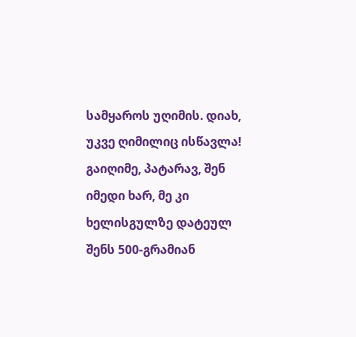სამყაროს უღიმის. დიახ, უკვე ღიმილიც ისწავლა! გაიღიმე, პატარავ, შენ იმედი ხარ, მე კი ხელისგულზე დატეულ შენს 500-გრამიან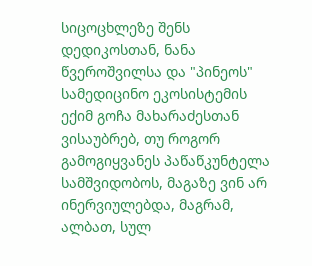სიცოცხლეზე შენს დედიკოსთან, ნანა წვეროშვილსა და "პინეოს" სამედიცინო ეკოსისტემის ექიმ გოჩა მახარაძესთან ვისაუბრებ, თუ როგორ გამოგიყვანეს პაწაწკუნტელა სამშვიდობოს, მაგაზე ვინ არ ინერვიულებდა, მაგრამ, ალბათ, სულ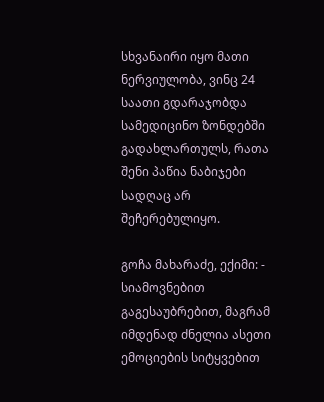სხვანაირი იყო მათი ნერვიულობა, ვინც 24 საათი გდარაჯობდა სამედიცინო ზონდებში გადახლართულს, რათა შენი პაწია ნაბიჯები სადღაც არ შეჩერებულიყო.

გოჩა მახარაძე, ექიმი: - სიამოვნებით გაგესაუბრებით, მაგრამ იმდენად ძნელია ასეთი ემოციების სიტყვებით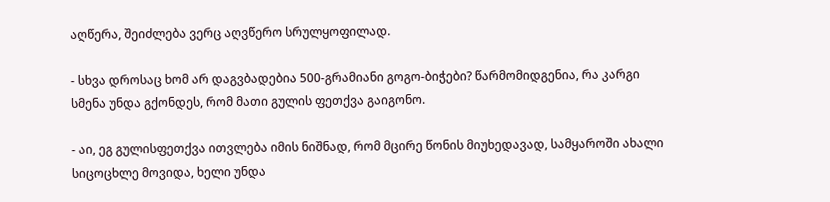აღწერა, შეიძლება ვერც აღვწერო სრულყოფილად.

- სხვა დროსაც ხომ არ დაგვბადებია 500-გრამიანი გოგო-ბიჭები? წარმომიდგენია, რა კარგი სმენა უნდა გქონდეს, რომ მათი გულის ფეთქვა გაიგონო.

- აი, ეგ გულისფეთქვა ითვლება იმის ნიშნად, რომ მცირე წონის მიუხედავად, სამყაროში ახალი სიცოცხლე მოვიდა, ხელი უნდა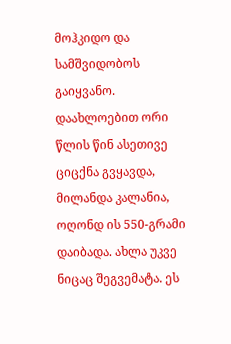მოჰკიდო და სამშვიდობოს გაიყვანო. დაახლოებით ორი წლის წინ ასეთივე ციცქნა გვყავდა, მილანდა კალანია, ოღონდ ის 550-გრამი დაიბადა. ახლა უკვე ნიცაც შეგვემატა. ეს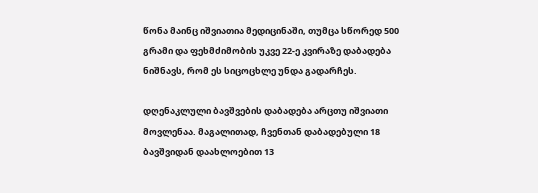წონა მაინც იშვიათია მედიცინაში, თუმცა სწორედ 500 გრამი და ფეხმძიმობის უკვე 22-ე კვირაზე დაბადება ნიშნავს, რომ ეს სიცოცხლე უნდა გადარჩეს.

დღენაკლული ბავშვების დაბადება არცთუ იშვიათი მოვლენაა. მაგალითად, ჩვენთან დაბადებული 18 ბავშვიდან დაახლოებით 13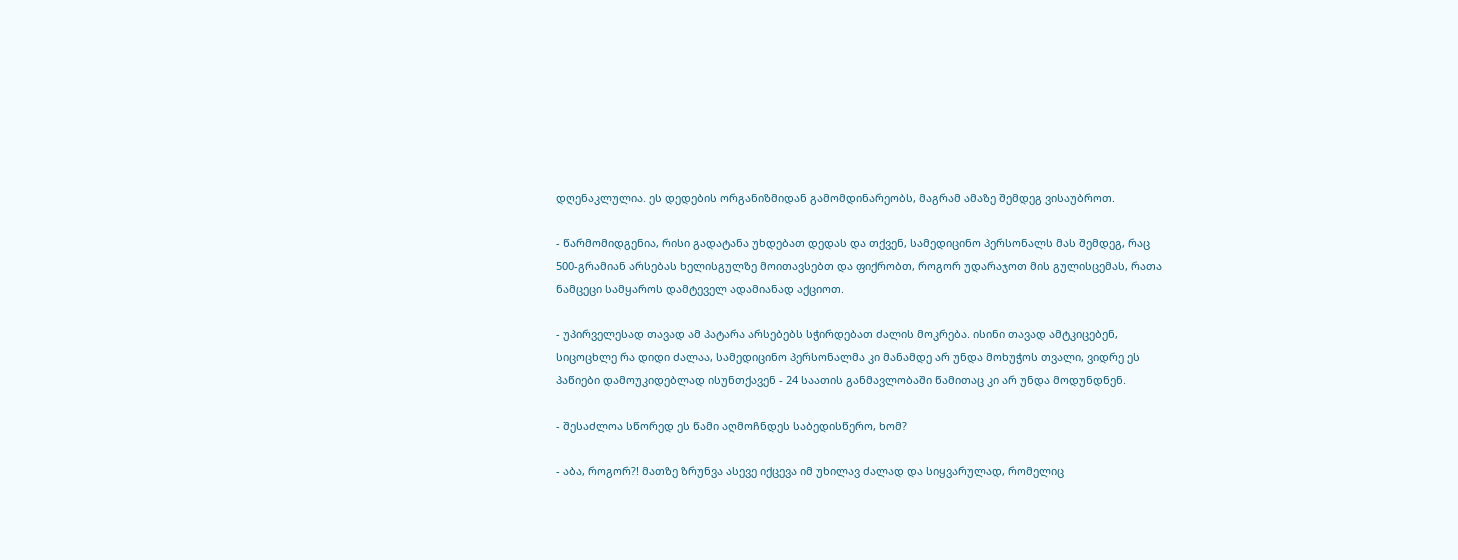დღენაკლულია. ეს დედების ორგანიზმიდან გამომდინარეობს, მაგრამ ამაზე შემდეგ ვისაუბროთ.

- წარმომიდგენია, რისი გადატანა უხდებათ დედას და თქვენ, სამედიცინო პერსონალს მას შემდეგ, რაც 500-გრამიან არსებას ხელისგულზე მოითავსებთ და ფიქრობთ, როგორ უდარაჯოთ მის გულისცემას, რათა ნამცეცი სამყაროს დამტეველ ადამიანად აქციოთ.

- უპირველესად თავად ამ პატარა არსებებს სჭირდებათ ძალის მოკრება. ისინი თავად ამტკიცებენ, სიცოცხლე რა დიდი ძალაა, სამედიცინო პერსონალმა კი მანამდე არ უნდა მოხუჭოს თვალი, ვიდრე ეს პაწიები დამოუკიდებლად ისუნთქავენ - 24 საათის განმავლობაში წამითაც კი არ უნდა მოდუნდნენ.

- შესაძლოა სწორედ ეს წამი აღმოჩნდეს საბედისწერო, ხომ?

- აბა, როგორ?! მათზე ზრუნვა ასევე იქცევა იმ უხილავ ძალად და სიყვარულად, რომელიც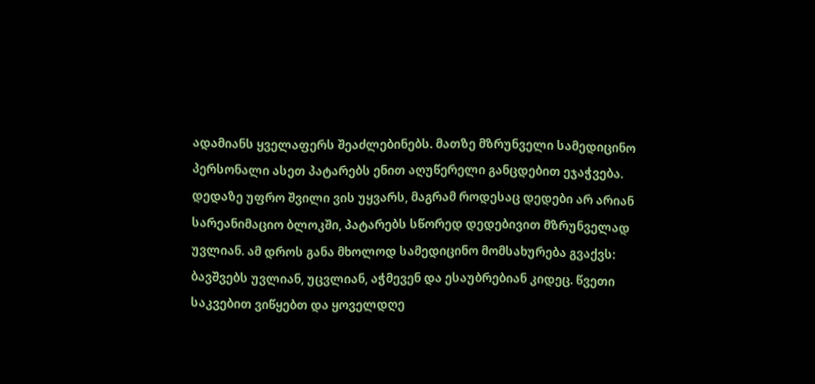ადამიანს ყველაფერს შეაძლებინებს. მათზე მზრუნველი სამედიცინო პერსონალი ასეთ პატარებს ენით აღუწერელი განცდებით ეჯაჭვება. დედაზე უფრო შვილი ვის უყვარს, მაგრამ როდესაც დედები არ არიან სარეანიმაციო ბლოკში, პატარებს სწორედ დედებივით მზრუნველად უვლიან. ამ დროს განა მხოლოდ სამედიცინო მომსახურება გვაქვს: ბავშვებს უვლიან, უცვლიან, აჭმევენ და ესაუბრებიან კიდეც. წვეთი საკვებით ვიწყებთ და ყოველდღე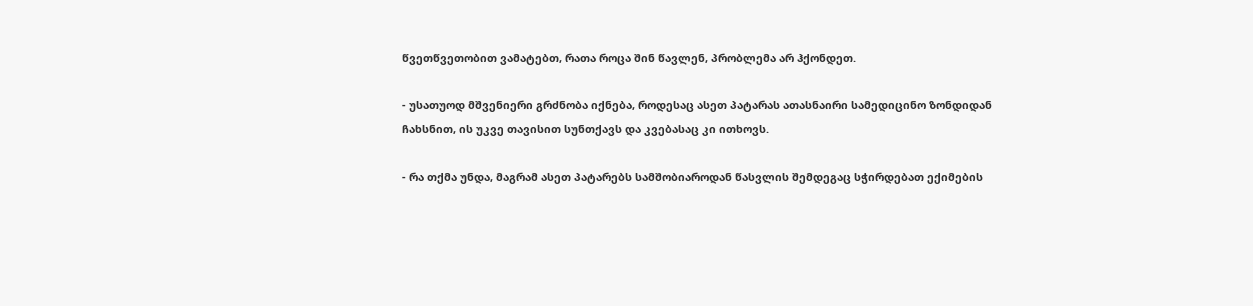წვეთწვეთობით ვამატებთ, რათა როცა შინ წავლენ, პრობლემა არ ჰქონდეთ.

- უსათუოდ მშვენიერი გრძნობა იქნება, როდესაც ასეთ პატარას ათასნაირი სამედიცინო ზონდიდან ჩახსნით, ის უკვე თავისით სუნთქავს და კვებასაც კი ითხოვს.

- რა თქმა უნდა, მაგრამ ასეთ პატარებს სამშობიაროდან წასვლის შემდეგაც სჭირდებათ ექიმების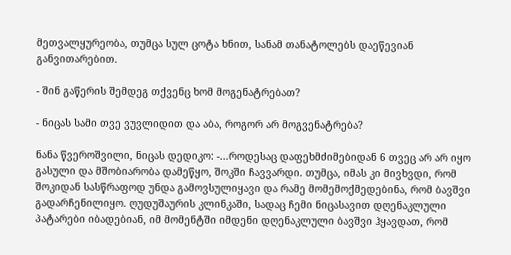მეთვალყურეობა, თუმცა სულ ცოტა ხნით, სანამ თანატოლებს დაეწევიან განვითარებით.

- შინ გაწერის შემდეგ თქვენც ხომ მოგენატრებათ?

- ნიცას სამი თვე ვუვლიდით და აბა, როგორ არ მოგვენატრება?

ნანა წვეროშვილი, ნიცას დედიკო: -…როდესაც დაფეხმძიმებიდან 6 თვეც არ არ იყო გასული და მშობიარობა დამეწყო, შოკში ჩავვარდი. თუმცა, იმას კი მივხვდი, რომ შოკიდან სასწრაფოდ უნდა გამოვსულიყავი და რამე მომემოქმედებინა, რომ ბავშვი გადარჩენილიყო. ღუდუშაურის კლინკაში, სადაც ჩემი ნიცასავით დღენაკლული პატარები იბადებიან, იმ მომენტში იმდენი დღენაკლული ბავშვი ჰყავდათ, რომ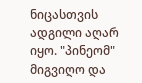ნიცასთვის ადგილი აღარ იყო. "პინეომ" მიგვიღო და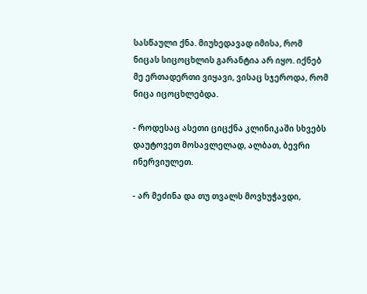სასწაული ქნა. მიუხედავად იმისა, რომ ნიცას სიცოცხლის გარანტია არ იყო. იქნებ მე ერთადერთი ვიყავი, ვისაც სჯეროდა, რომ ნიცა იცოცხლებდა.

- როდესაც ასეთი ციცქნა კლინიკაში სხვებს დაუტოვეთ მოსავლელად, ალბათ, ბევრი ინერვიულეთ.

- არ მეძინა და თუ თვალს მოვხუჭავდი,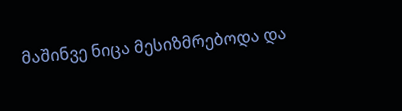მაშინვე ნიცა მესიზმრებოდა და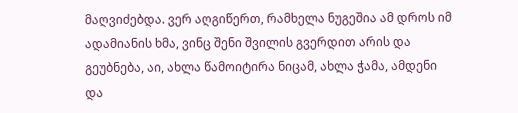მაღვიძებდა. ვერ აღგიწერთ, რამხელა ნუგეშია ამ დროს იმ ადამიანის ხმა, ვინც შენი შვილის გვერდით არის და გეუბნება, აი, ახლა წამოიტირა ნიცამ, ახლა ჭამა, ამდენი და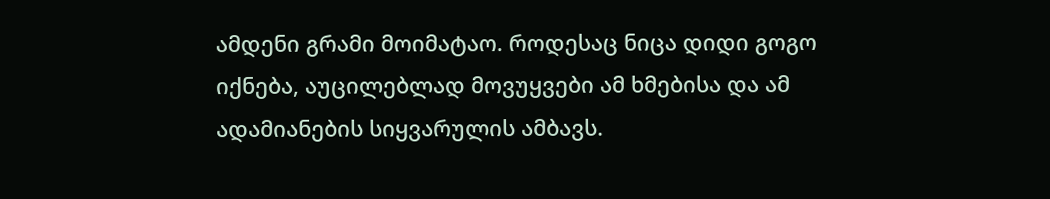ამდენი გრამი მოიმატაო. როდესაც ნიცა დიდი გოგო იქნება, აუცილებლად მოვუყვები ამ ხმებისა და ამ ადამიანების სიყვარულის ამბავს.